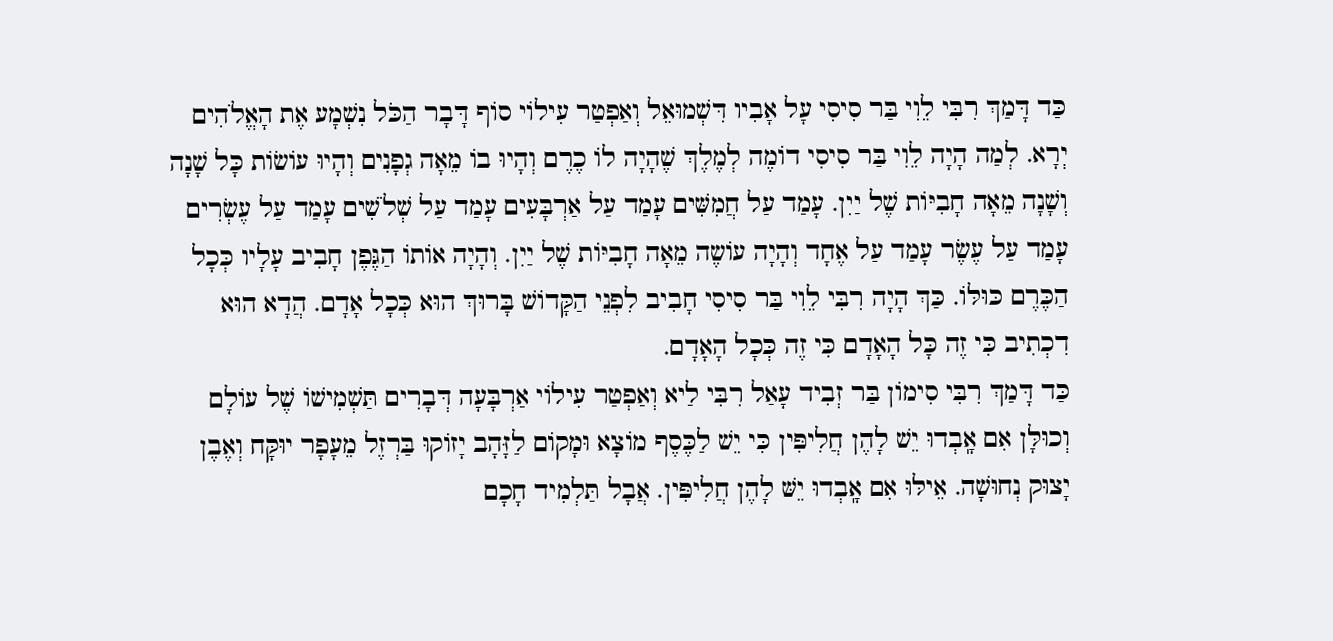כַּד דָּמַךְ רִבִּי לֵוִי בַּר סִיסִי עָל אָבִיו דִּשְׁמוּאֵל וְאַפְטַר עִילוֹי סוֹף דָּבָר הַכֹּל נִשְׁמָע אֶת הָאֱלֹהִים יְרָא. לְמַה הָיָה לֵוִי בַּר סִיסִי דוֹמֶה לְמֶלֶךְ שֶׁהָיָה לוֹ כֶרֶם וְהָיוּ בוֹ מֵאָה גְפָנִים וְהָיוּ עוֹשׂוֹת כָּל שָׁנָה וְשָׁנָה מֵאָה חָבִיּוֹת שֶׁל יַיִן. עָמַד עַל חֲמִשִּׁים עָמַד עַל אַרְבָּעִים עָמַד עַל שְׁלֹשִׁים עָמַד עַל עֶשְׂרִים עָמַד עַל עֶשֶׂר עָמַד עַל אֶחָד וְהָיָה עוֹשֶה מֵאָה חָבִיּוֹת שֶׁל יַיִן. וְהָיָה אוֹתוֹ הַגֶּפֶן חָבִיב עָלָיו כְּכָל הַכֶּרֶם כּוּלּוֹ. כַּךְ הָיָה רִבִּי לֵוִי בַּר סִיסִי חָבִיב לִפְנֵי הַקָּדוֹשׁ בָּרוּךְ הוּא כְּכָל אָדָם. הֲדָא הוּא דִכְתִיב כִּי זֶה כָּל הָאָדָם כִּי זֶה כְּכָל הָאָדָם.
כַּד דָּמַךְ רִבִּי סִימוֹן בַּר זְבִיד עָאַל רִבִּי לַיא וְאַפְטַר עִילוֹי אַרְבָּעָה דְּבָרִים תַּשְׁמִישׁוֹ שֶׁל עוֹלָם וְכוּלָּן אִם אָֽבְדוּ יֵשׁ לָהֶן חֲלִיפִּין כִּי יֵשׁ לַכֶּסֶף מוֹצָא וּמָקוֹם לַזָּהָב יָזוֹקוּ בַּרְזֶל מֵעָפָר יוּקָּח וְאֶבֶן יָצוּק נְחוּשָׁה. אֵילּוּ אִם אָֽבְדוּ יֵשּׁ לָהֶן חֲלִיפִּין. אֲבָל תַּלְמִיד חָכָם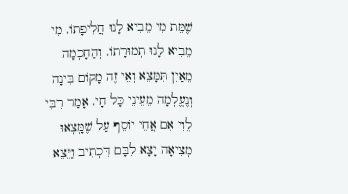שֶׁמֵּת מִי מֵבִיא לָנוּ חֲלִיפָתוֹ. מִי מֵבִיא לָנוּ תְמוּרָתוֹ. וְהַחָכְמָה מֵאַיִן תִּמָּצֵא וְאֵי זֶה מָקוֹם בִּינָה וְנֶעֱלְמָה מֵעֵינֵי כָּל חָי. אָמַר רִבִּי לֵוִי אִם אֲחֵי יוֹסֵף עַל שֶׁמָּֽצְאוּ מְצִיאָה יָצָא לִבָּם דִּכְתִיב וַיֵּצֵא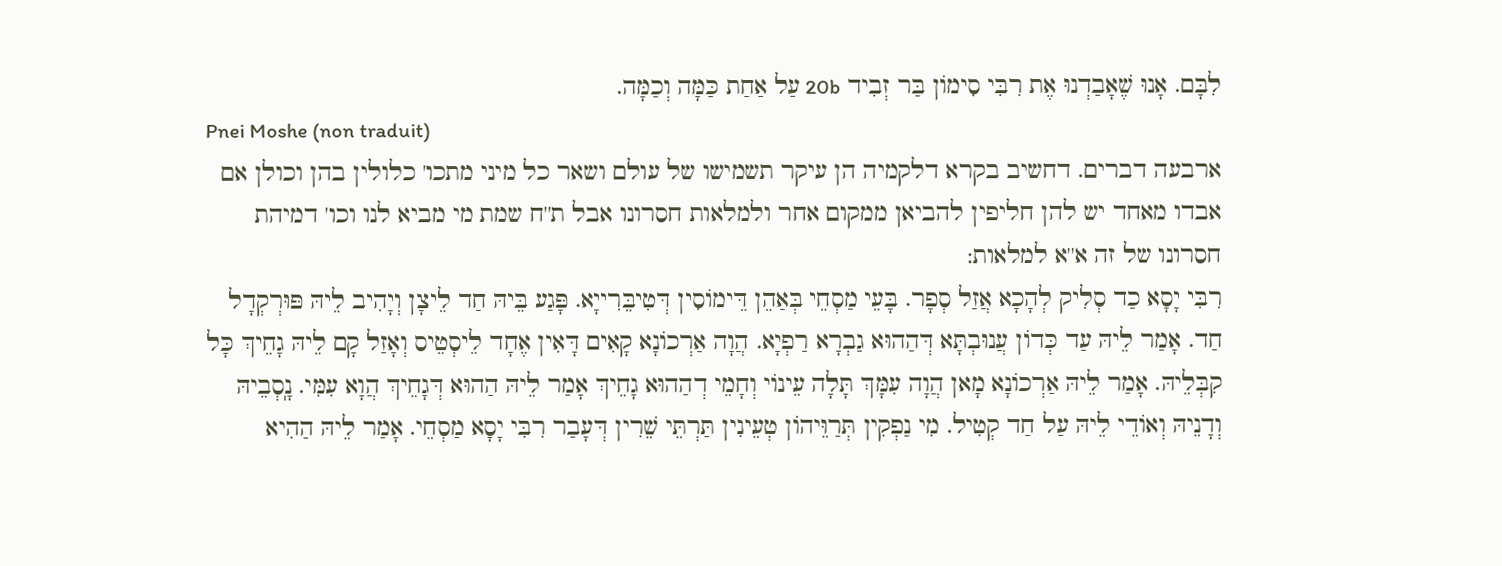לִבָּם. אָנוּ שֶׁאָבַדְנוּ אֶת רִבִּי סִימוֹן בַּר זְבִיד 20b עַל אַחַת כַּמָּה וְכַמָּה.
Pnei Moshe (non traduit)
ארבעה דברים. דחשיב בקרא דלקמיה הן עיקר תשמישו של עולם ושאר כל מיני מתכו' כלולין בהן וכולן אם אבדו מאחד יש להן חליפין להביאן ממקום אחר ולמלאות חסרונו אבל ת''ח שמת מי מביא לנו וכו' דמיהת חסרונו של זה א''א למלאות:
רִבִּי יָסָא כַד סְלִיק לְהָכָא אֲזַל סְפָר. בָּעֵי מַסְחֵי בְּאַהֵן דֵּימוֹסִין דְּטִיבֵּרִייָא. פָּגַע בֵּיהּ חַד לֵיצָן וְיָהִיב לֵיהּ פּוּרְקְדָל חַד. אָמַר לֵיהּ עַד כְּדוֹן עֲנוּבְתָּא דְּהַהוּא גַבְרָא רַפְיָא. הֲוָה אַרְכוֹנָא קָאִים דָּאִין אֶחָד לֵיסְטֵיס וְאָזַל קָם לֵיהּ גָחֵיךְ כָּל קִבְּלֵיהּ. אָמַר לֵיהּ אַרְכוֹנָא מָאן הֲוָה עִמָּךְ תָּלָה עֵינוֹי וְחָמֵי דְהַהוּא גָחֵיךְ אָמַר לֵיהּ הַהוּא דְּגָחֵיךְ הֲוָא עִמִּי. נָֽסְבֵיהּ וְדָנֵיהּ וְאוֹדֵי לֵיהּ עַל חַד קְטִיל. מִי נַפְקִין תְּרַוֵּיהוֹן טְעֵינִין תַּרְתֵּי שֵׁרִין דְּעָבַר רִבִּי יָסָא מַסְחֵי. אָמַר לֵיהּ הַהִיא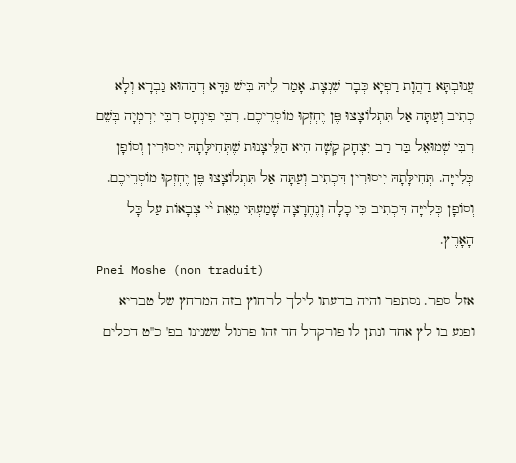עֲנוּבְתָּא דַהֲוָת רַפְיָא כְּבָר שִׁנְצָת. אָמַר לֵיהּ בִּישׁ גַּדָּא דְהַהוּא גַבְרָא וְלָא כְתִיב וְעַתָּה אַל תִּתְלוֹצָצוּ פֶּן יֶחְזְקוּ מוֹסְרֵיכֶם. רִבִּי פִינְחָס רִבִּי יִרְמְיָה בְּשֵׁם רִבִּי שְׁמוּאֵל בַּר רַב יִצְחָק קָשָׁה הִיא הַלֵּיצָנוּת שֶׁתְּחִילָּתָהּ יִיסוּרִין וְסוֹפָן כְּלִייָּה. תְּחִילָּתָהּ יִיסוּרִין דִּכְתִיב וְעַתָּה אַל תִּתְלוֹצָצוּ פֶּן יֶחְזְקוּ מוֹסְרֵיכֶם. וְסוֹפָן כְּלִייָּה דִּכְתִיב כִּי כָלָה וְנֶחֶרָצָה שָׁמַעְתִּי מֵאֵת י֨י צְבָאוֹת עַל כָּל הָאָרֶץ.
Pnei Moshe (non traduit)
אזל ספר. נסתפר והיה בדעתו לילך לרחוץ בזה המרחץ של טבריא ופגע בו לץ אחד ונתן לו פורקדל חד זהו פרגול ששנינו בפ' כ''ט דכלים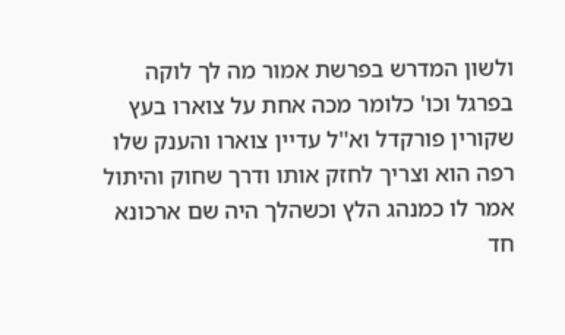ולשון המדרש בפרשת אמור מה לך לוקה בפרגל וכו' כלומר מכה אחת על צוארו בעץ שקורין פורקדל וא''ל עדיין צוארו והענק שלו רפה הוא וצריך לחזק אותו ודרך שחוק והיתול אמר לו כמנהג הלץ וכשהלך היה שם ארכונא חד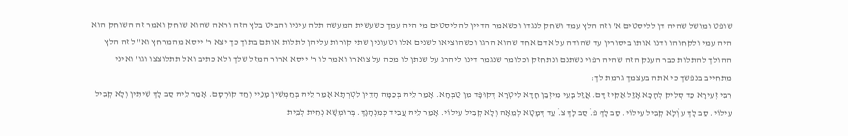שופט ומושל שהיה דן לליסטים א' וזה הלץ עמד ושחק לנגדו וכשאמר הדיין להליסטים מי היה עמך כשעשית המעשה תלה עיניו והביט בלץ הזה וראה שהוא שוחק ואמר זה השוחק הוא היה עמי ולקחוהו ודנו אותו ביסורין עד שהודה על אדם אחד שהוא הרגו וכשהוציאו לשנים אלו וטעונין שתי קורות עליהן לתלות אותם בתוך כך יצא ר' ייסא מהמרחץ וא''ל זה הלץ ההולך להתלות כבר הענק הזה שהיה רפוי נשתנם ונתחזק וכלומר שנגמר דינו ליהרג על שנתן לו מכה על צוארו ואמר לו ר' ייסא ארור המזל שלך ולא כתיב ואל תתלוצצו וגו' ואיני מתחייב בנפשך כי אתה בעצמך גרמת לך:
רִבִּי זְעִירָא כַּד סְלִיק לְהָכָא אָזַל אַקִּיז דָּם. אֲזַל בָּעֵי מִיזְבַן חָדָא לִיטְרָא דְקוּפָּד מִן טַבְּחָא. אָמַר לֵיהּ בְּכַמָּה הָדֵין לִטְרְתָא אָמַר לֵיהּ בְּחַמְשִׁין מָנַיי וְחַד קוּרְסָם. אָמַר לֵיהּ סַב לָךְ שִׁיתִּין וְלָא קְבִיל עִילוֹי. סַב לָךְ ע̇ וְלָא קְבִיל עִילוֹי. סַב לָךְ פ̇. סַב לָךְ צ̇. עַד דְּמָטָא לְמֵאָה וְלָא קְבִיל עִילוֹי. אָמַר לֵיהּ עֲבִיד כְּמִנְהָגָךְ. בְּרוּמְשָׁא נְחִית לְבֵית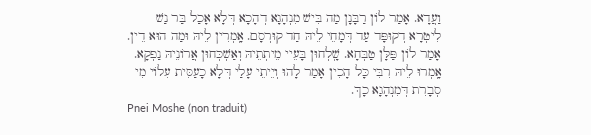וַעֲדָא. אָמַר לוֹן רַבָּנָן מַה בִּישׁ מִנְהָגָא דְהָכָא דְּלָא אָכַל בַּר נַשׁ לִיטְרָא דְקוּפָּד עַד דְּמָחֵי לֵיהּ חַד קוּרְסָם. אָֽמְרִין לֵיהּ וּמַה הוּא דֵין. אָמַר לוֹן פַּלָּן טַבְּחָא. שָֽׁלְחוּן בָּעֵיי מֵיתְתֵיהּ וְאַשְׁכְּחוּן אֲרוֹנֵיהּ נַפְקָא. אָֽמְרוּ לֵיהּ רִבִּי כָּל הָכִין אָמַר לָהוּ וְיֵיתֵי עָלַי דְּלָא כָעַסִּית עִלוֹי מִי סְבָרִת דְּמִנְהָגָא כָךְ.
Pnei Moshe (non traduit)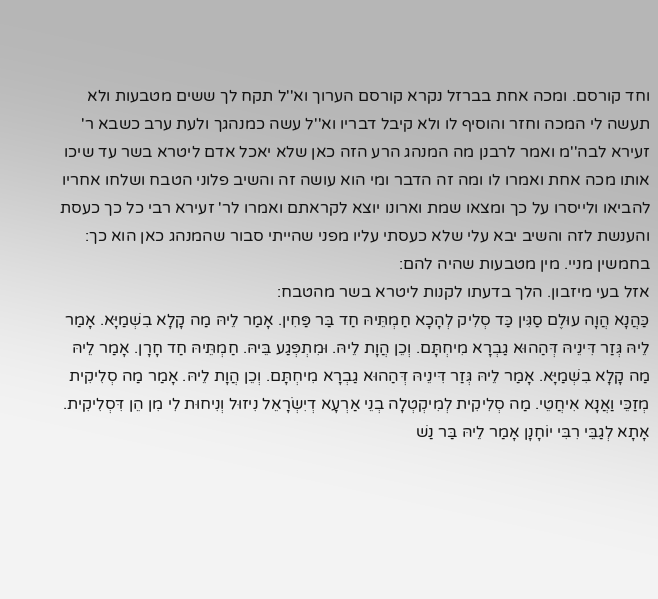וחד קורסם. ומכה אחת בברזל נקרא קורסם הערוך וא''ל תקח לך ששים מטבעות ולא תעשה לי המכה וחזר והוסיף לו ולא קיבל דבריו וא''ל עשה כמנהגך ולעת ערב כשבא ר' זעירא לבה''מ ואמר לרבנן מה המנהג הרע הזה כאן שלא יאכל אדם ליטרא בשר עד שיכו אותו מכה אחת ואמרו לו ומה זה הדבר ומי הוא עושה זה והשיב פלוני הטבח ושלחו אחריו להביאו ולייסרו על כך ומצאו שמת וארונו יוצא לקראתם ואמרו לר' זעירא רבי כל כך כעסת והענשת לזה והשיב יבא עלי שלא כעסתי עליו מפני שהייתי סבור שהמנהג כאן הוא כך:
בחמשין מניי. מין מטבעות שהיה להם:
אזל בעי מיזבון. הלך בדעתו לקנות ליטרא בשר מהטבח:
כַּהֲנָא הֲוָה עוּלֶם סַגִּין כַּד סְלִיק לְהָכָא חַמְתֵּיהּ חַד בַּר פַּחִין. אָמַר לֵיהּ מַה קָלָא בִשְׁמַיָּא. אָמַר לֵיהּ גְּזַר דִּינֵיהּ דְּהַהוּא גַבְרָא מִיחְתָּם. וְכֵן הֲוָת לֵיהּ. וּמִתְפְּגַע בֵּיהּ. חַמְתֵּיהּ חַד חָרָן. אָמַר לֵיהּ מַה קָלָא בִשְׁמַיָּא. אָמַר לֵיהּ גְּזַר דִּינֵיהּ דְּהַהוּא גַבְרָא מִיחְתָּם. וְכֵן הֲוָת לֵיהּ. אָמַר מַה סְלִיקִית מְזַכֵּי וַאֲנָא אִיחֲטֵי. מַה סְלִיקִית לְמִיקְטְלָה בְנֵי אַרְעָא דְיִשְׂרָאֵל נִיזוּל וְנִיחוּת לִי מִן הֵן דִּסְלִיקִית. אָתָא לְגַבֵּי רִבִּי יוֹחָנָן אָמַר לֵיהּ בַּר נַשׁ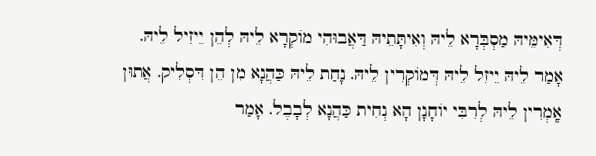דְּאִימֵּיהּ מַסְבְּרָא לֵיהּ וְאִיתָּתֵיהּ דַּאֲבוּהִי מוֹקְרָא לֵיהּ לְהֵן יֵיזִיל לֵיהּ. אָמַר לֵיהּ יֵיזִל לֵיהּ דְּמוֹקְרִין לֵיהּ. נָחַת לֵיהּ כַּהֲנָא מִן הֵן דִּסְלִיק. אֲתוּן אָֽמְרִין לֵיהּ לְרִבִּי יוֹחָנָן הָא נְחִית כַּהֲנָא לְבָבֶל. אָמַר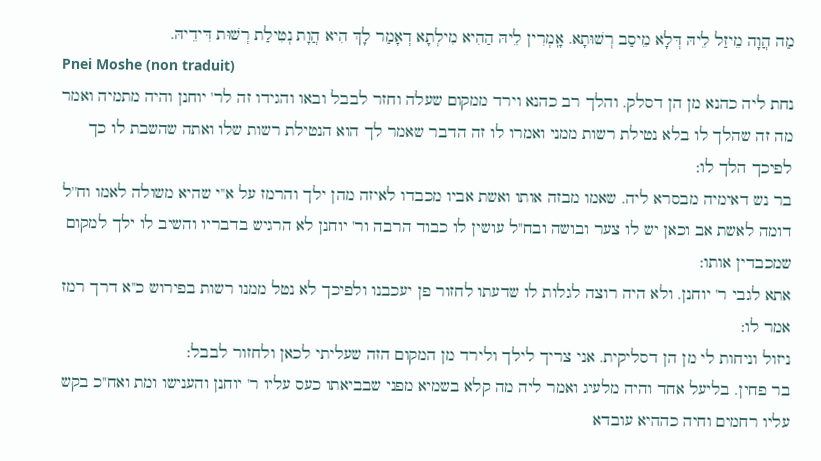מַה הֲוָה מֵיזַל לֵיהּ דְּלָא מֵיסַב רְשׁוּתָא. אָֽמְרִין לֵיהּ הַהִיא מִילְתָא דְאָמַר לָךְ הִיא הֲוָת נְטִילַת רְשׁוּת דִּידֵיהּ.
Pnei Moshe (non traduit)
נחת ליה כהנא מן הן דסלק. והלך רב כהנא וירד ממקום שעלה וחזר לבבל ובאו והגידו זה לר' יוחנן והיה מתמיה ואמר מה זה שהלך לו בלא נטילת רשות ממני ואמרו לו זה הדבר שאמר לך הוא הנטילת רשות שלו ואתה שהשבת לו כך לפיכך הלך לו:
בר נש דאימיה מבסרא ליה. שאמו מבזה אותו ואשת אביו מכבדו לאיזה מהן ילך והרמז על א''י שהיא משולה לאמו וח''ל דומה לאשת אב וכאן יש לו צער ובושה ובח''ל עושין לו כבוד הרבה ור' יוחנן לא הרגיש בדבריו והשיב לו ילך למקום שמכבדין אותו:
אתא לגבי ר' יוחנן. ולא היה רוצה לגלות לו שדעתו לחזור פן יעכבנו ולפיכך לא נטל ממנו רשות בפירוש כ''א דרך רמז אמר לו:
ניזול וניחות לי מן הן דסליקית. אני צריך לילך ולירד מן המקום הזה שעליתי לכאן ולחזור לבבל:
בר פחין. בליעל אחד והיה מלעיג ואמר ליה מה קלא בשמיא מפני שבביאתו כעס עליו ר' יוחנן והענישו ומת ואח''כ בקש עליו רחמים וחיה כההיא עובדא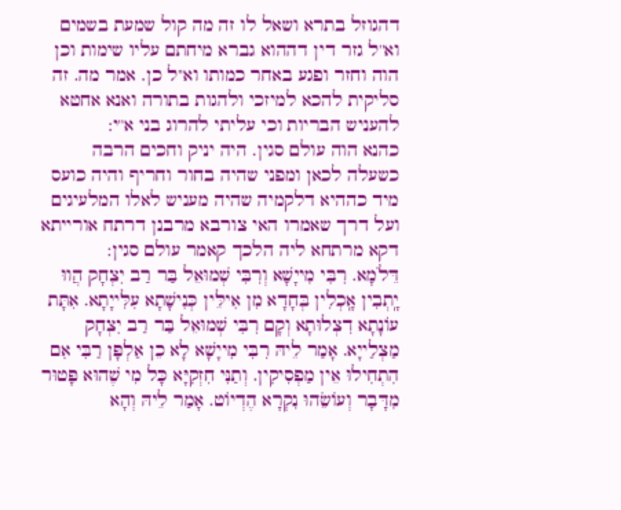דהגוזל בתרא ושאל לו זה מה קול שמעת בשמים וא''ל גזר דין דההוא גברא מיחתם עליו שימות וכן הוה וחזר ופגע באחר כמותו וא''ל כן. אמר מה. זה סליקית להכא למיזכי ולהגות בתורה ואנא אחטא להעניש הבריות וכי עליתי להרוג בני א''י:
כהנא הוה עולם סגין. היה יניק וחכים הרבה כשעלה לכאן ומפני שהיה בחור וחריף והיה כועס מיד כההיא דלקמיה שהיה מעניש לאלו המלעיגים ועל דרך שאמרו האי צורבא מרבנן דרתח אורייתא דקא מרתחא ליה הלכך קאמר עולם סגין:
דֵּלֹמָא. רִבִּי מִייָשָׁא וְרִבִּי שְׁמוּאֵל בַּר רַב יִצְחָק הֲווּ יָֽתְבִין אָֽכְלִין בְּחָדָא מִן אִילֵּין כְּנִישָׁתָא עִלִּייָתָא. אִתָּת עוֹנָתָא דִצְלוּתָא וְקָם רִבִּי שְׁמוּאֵל בַּר רַב יִצְחָק מַצְלַייָא. אָמַר לֵיהּ רִבִּי מִייָשָׁא לָא כֵן אַלְפָּן רַבִּי אִם הִתְחִילוּ אֵין מַפְסִיקִין. וְתַנִּי חִזְקִיָּא כָּל מִי שֶׁהוּא פָּטוּר מִדָּבָר וְעוֹשֵׂהוּ נִקְרָא הֶדְיוֹט. אָמַר לֵיהּ וְהָא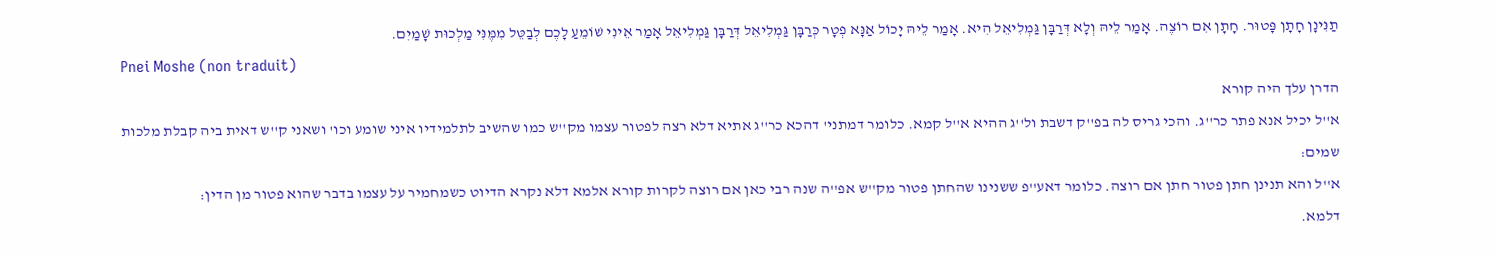תַנִּינָן חָתָן פָּטוּר. חָתָן אִם רוֹצֶה. אָמַר לֵיהּ וְלָא דְּרַבָּן גַּמְלִיאֵל הִיא. אָמַר לֵיהּ יָכוֹל אַנָּא פְטָר כְּרַבָּן גַּמְלִיאֵל דְּרַבָּן גַּמְלִיאֵל אָמַר אֵינִי שׁוֹמֵעַ לָכֶם לְבַטֵּל מִמֶּנִּי מַלְכוּת שָׁמַיִם.
Pnei Moshe (non traduit)
הדרן עלך היה קורא
א''ל יכיל אנא פתר כר''ג. והכי גריס לה בפ''ק דשבת ול''ג ההיא א''ל קמא. כלומר דמתני' דהכא כר''ג אתיא דלא רצה לפטור עצמו מק''ש כמו שהשיב לתלמידיו איני שומע וכו' ושאני ק''ש דאית ביה קבלת מלכות שמים:
א''ל והא תנינן חתן פטור חתן אם רוצה. כלומר דאע''פ ששנינו שהחתן פטור מק''ש אפ''ה שנה רבי כאן אם רוצה לקרות קורא אלמא דלא נקרא הדיוט כשמחמיר על עצמו בדבר שהוא פטור מן הדין:
דלמא.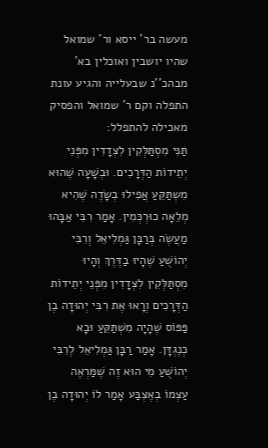מעשה בר' ייסא ור' שמואל שהיו יושבין ואוכלין בא' מבהכ''נ שבעלייה והגיע עונת התפלה וקם ר' שמואל והפסיק מאכילה להתפלל:
תַּנִּי מִסְתַּלְּקִין לִצְדָדִין מִפְּנֵי יְתֵידוֹת הַדְּרָכִים. וּבְשָׁעָה שֶׁהוּא מִשְתַּקֵּעַ אֲפִילוּ בְשָׂדֶה שֶׁהִיא מְלֵאָה כוּרְכְּמִין. אָמַר רִבִּי אַבָּהוּ מַעֲשֶׂה בְּרַבָּן גַּמְלִיאֵל וְרִבִּי יְהוֹשֻׁעַ שֶׁהָיוּ בַדֶּרֶךְ וְהָיוּ מִסְתַּלְּקִין לִצְדָדִין מִפְּנֵי יְתֵידוֹת הַדְּרָכִים וְרָאוּ אֶת רִבִּי יְהוּדָה בֶן פַּפּוֹס שֶׁהָיָה מִשְׁתַּקֵּעַ וּבָא כְנֶגְדָּן. אָמַר רַבָּן גַּמְלִיאֵל לְרִבִּי יְהוֹשֻׁעַ מִי הוּא זֶה שֶׁמַּרְאֶה עַצְמוֹ בְאֶצְבַּע אָמַר לוֹ יְהוּדָה בֶן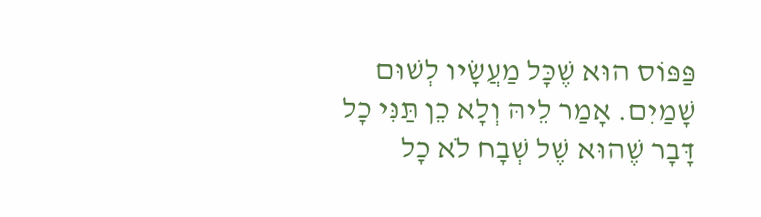פַּפּוֹס הוּא שֶׁכָּל מַעֲשָׂיו לְשׁוּם שָׁמַיִם. אָמַר לֵיהּ וְלָא כֵן תַּנִּי כָל דָּבָר שֶׁהוּא שֶׁל שְׁבָח לֹא כָל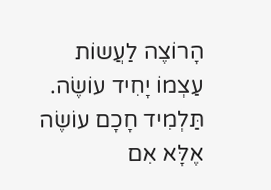הָרוֹצֶה לַעֲשוֹת עַצְמוֹ יָחִיד עוֹשֶׂה. תַּלְמִיד חָכָם עוֹשֶׂה אֶלָּא אִם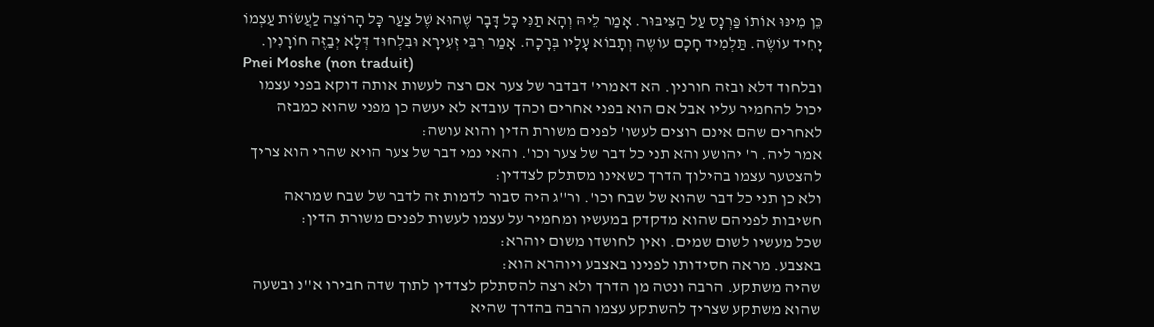כֵּן מִינּוּ אוֹתוֹ פַּרְנָס עַל הַצִּיבּוּר. אָמַר לֵיהּ וְהָא תַנִּי כָּל דָּבָר שֶׁהוּא שֶׁל צַעַר כָּל הָרוֹצֵה לַעֲשׂוֹת עַצְמוֹ יָחִיד עוֹשֶׂה. תַּלְמִיד חָכָם עוֹשֶה וְתָבוֹא עָלָיו בְּרָכָה. אָמַר רִבִּי זְעִירָא וּבִלְחוּד דְּלָא יְבַזֶּה חוֹרָנִין.
Pnei Moshe (non traduit)
ובלחוד דלא ובזה חורנין. הא דאמרי' דבדבר של צער אם רצה לעשות אותה דוקא בפני עצמו יכול להחמיר עליו אבל אם הוא בפני אחרים וכהך עובדא לא יעשה כן מפני שהוא כמבזה לאחרים שהם אינם רוצים לעשו' לפנים משורת הדין והוא עושה:
אמר ליה. ר' יהושע והא תני כל דבר של צער וכו'. והאי נמי דבר של צער הויא שהרי הוא צריך להצטער עצמו בהילוך הדרך כשאינו מסתלק לצדדין:
ולא כן תני כל דבר שהוא של שבח וכו'. ור''ג היה סבור לדמות זה לדבר של שבח שמראה חשיבות לפניהם שהוא מדקדק במעשיו ומחמיר על עצמו לעשות לפנים משורת הדין:
שכל מעשיו לשום שמים. ואין לחושדו משום יוהרא:
באצבע. מראה חסידותו לפנינו באצבע ויוהרא הוא:
שהיה משתקע. הרבה ונטה מן הדרך ולא רצה להסתלק לצדדין לתוך שדה חבירו א''נ ובשעה שהוא משתקע שצריך להשתקע עצמו הרבה בהדרך שהיא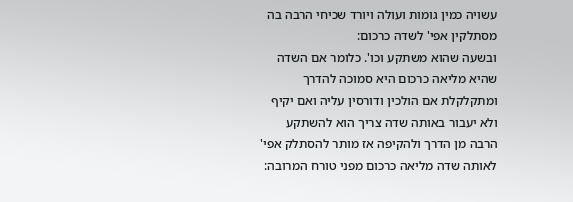עשויה כמין גומות ועולה ויורד שכיחי הרבה בה מסתלקין אפי' לשדה כרכום:
ובשעה שהוא משתקע וכו'. כלומר אם השדה שהיא מליאה כרכום היא סמוכה להדרך ומתקלקלת אם הולכין ודורסין עליה ואם יקיף ולא יעבור באותה שדה צריך הוא להשתקע הרבה מן הדרך ולהקיפה אז מותר להסתלק אפי' לאותה שדה מליאה כרכום מפני טורח המרובה: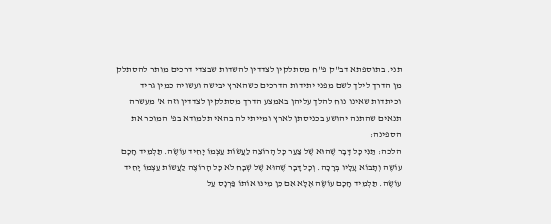תני. בתוספתא דב''ק פ''ח מסתלקין לצדדין להשדות שבצדי דרכים מותר להסתלק מן הדרך לילך לשם מפני יתידות הדרכים כשהארץ יבישה ועשויה כמין גריד וכיתדות שאינו נוח להלך עליהן באמצע הדרך מסתלקין לצדדין וזה א' מעשרה תנאים שהתנה יהושע בכניסתן לארץ ומייתי לה בהאי תלמודא בפ' המוכר את הספינה:
הלכה: תַּנִּי כָּל דָּבָר שֶׁהוּא שֶׁל צַעַר כָּל הָרוֹצֵה לַעֲשׂוֹת עַצְמוֹ יָחִיד עוֹשֶׂה. תַּלְמִיד חָכָם עוֹשֶה וְתָבוֹא עָלָיו בְּרָכָה. וְכָל דָּבָר שֶׁהוּא שֶׁל שְׁבָח לֹא כָּל הָרוֹצֶה לַעֲשוֹת עַצְמוֹ יָחִיד עוֹשֶׂה. תַּלְמִיד חָכָם עוֹשֶׂה אֶלָּא אִם כֵּן מִינּוּ אוֹתוֹ פַּרְנָס עַל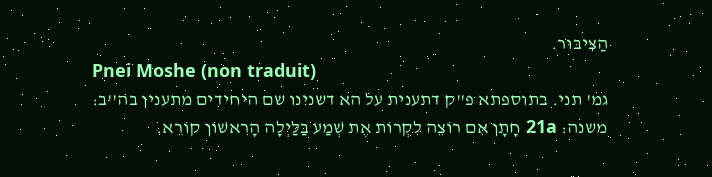הַצִּיבּוּר.
Pnei Moshe (non traduit)
גמ' תני. בתוספתא פ''ק דתענית על הא דשנינו שם היחידים מתענין בה''ב:
משנה: 21a חָתָן אִם רוֹצֵה לִקְרוֹת אֶת שְׁמַע בַּלַּיְלָה הָרִאשׁוֹן קוֹרֵא.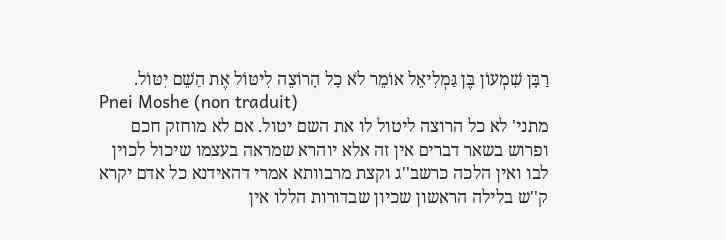רַבָּן שִׁמְעוֹן בֶּן גַּמְלִיאֵל אוֹמֵר לֹא כָל הָרוֹצֵה לִיטּוֹל אֶת הַשֵׁם יִטּוֹל.
Pnei Moshe (non traduit)
מתני' לא כל הרוצה ליטול לו את השם יטול. אם לא מוחזק חכם ופרוש בשאר דברים אין זה אלא יוהרא שמראה בעצמו שיכול לכוין לבו ואין הלכה כרשב''ג וקצת מרבוותא אמרי דהאידנא כל אדם יקרא ק''ש בלילה הראשון שכיון שבדורות הללו אין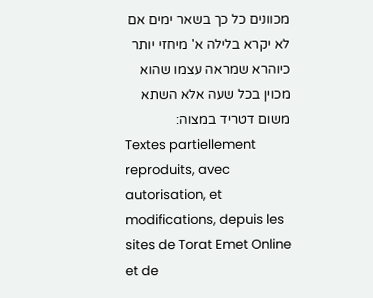מכוונים כל כך בשאר ימים אם לא יקרא בלילה א' מיחזי יותר כיוהרא שמראה עצמו שהוא מכוין בכל שעה אלא השתא משום דטריד במצוה:
Textes partiellement reproduits, avec autorisation, et modifications, depuis les sites de Torat Emet Online et de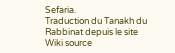Sefaria.
Traduction du Tanakh du Rabbinat depuis le site Wiki source